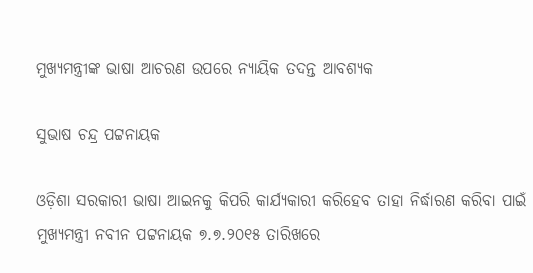ମୁଖ୍ୟମନ୍ତ୍ରୀଙ୍କ ଭାଷା ଆଚରଣ ଉପରେ ନ୍ୟାୟିକ ତଦନ୍ତ ଆବଶ୍ୟକ

ସୁଭାଷ ଚନ୍ଦ୍ର ପଟ୍ଟନାୟକ

ଓଡ଼ିଶା ସରକାରୀ ଭାଷା ଆଇନକୁ କିପରି କାର୍ଯ୍ୟକାରୀ କରିହେବ ତାହା ନିର୍ଦ୍ଧାରଣ କରିବା ପାଇଁ ମୁଖ୍ୟମନ୍ତ୍ରୀ ନବୀନ ପଟ୍ଟନାୟକ ୭.୭.୨୦୧୫ ତାରିଖରେ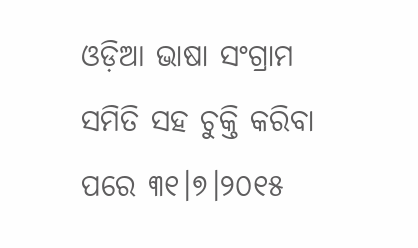ଓଡ଼ିଆ ଭାଷା ସଂଗ୍ରାମ ସମିତି ସହ ଚୁକ୍ତି କରିବା ପରେ ୩୧।୭।୨୦୧୫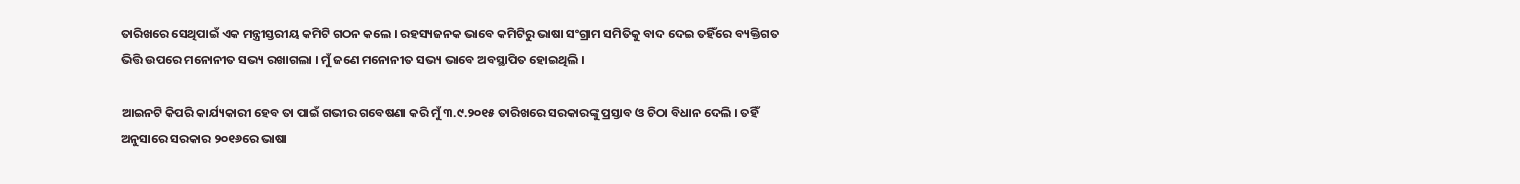ତାରିଖରେ ସେଥିପାଇଁ ଏକ ମନ୍ତ୍ରୀସ୍ତରୀୟ କମିଟି ଗଠନ କଲେ । ରହସ୍ୟଜନକ ଭାବେ କମିଟିରୁ ଭାଷା ସଂଗ୍ରାମ ସମିତିକୁ ବାଦ ଦେଇ ତହିଁରେ ବ୍ୟକ୍ତିଗତ ଭିତ୍ତି ଉପରେ ମନୋନୀତ ସଭ୍ୟ ରଖାଗଲା । ମୁଁ ଜଣେ ମନୋନୀତ ସଭ୍ୟ ଭାବେ ଅବସ୍ଥାପିତ ହୋଇଥିଲି ।

ଆଇନଟି କିପରି କାର୍ଯ୍ୟକାରୀ ହେବ ତା ପାଇଁ ଗଭୀର ଗବେଷଣା କରି ମୁଁ ୩.୯.୨୦୧୫ ତାରିଖରେ ସରକାରଙ୍କୁ ପ୍ରସ୍ତାବ ଓ ଚିଠା ବିଧାନ ଦେଲି । ତହିଁ ଅନୁସାରେ ସରକାର ୨୦୧୬ରେ ଭାଷା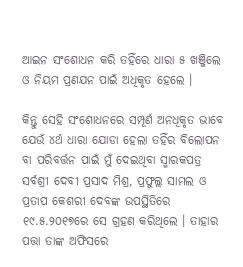ଆଇନ ସଂଶୋଧନ କରି ତହିଁରେ ଧାରା ୫ ଖଞ୍ଜିଲେ ଓ ନିୟମ ପ୍ରଣଯନ ପାଇଁ ଅଧିକୃତ ହେଲେ ।

କିନ୍ତୁ ସେହି ସଂଶୋଧନରେ ସମ୍ପୂର୍ଣ ଅନଧିକୃତ ଭାବେ ଯେଉଁ ୪ର୍ଥ ଧାରା ଯୋଡା ହେଲା ତହିଁର ବିଲୋପନ ବା ପରିବର୍ତ୍ତନ ପାଇଁ ମୁଁ ଦେଇଥିବା ସ୍ମାରକପତ୍ର ସର୍ବଶ୍ରୀ ଦେବୀ ପ୍ରସାଦ ମିଶ୍ର, ପ୍ରଫୁଲ୍ଲ ସାମଲ ଓ ପ୍ରତାପ କେଶରୀ ଦେବଙ୍କ ଉପସ୍ଥିତିରେ ୧୯.୫.୨୦୧୭ରେ ସେ ଗ୍ରହଣ କରିଥିଲେ । ତାହାର ପତ୍ତା ତାଙ୍କ ଅଫିସରେ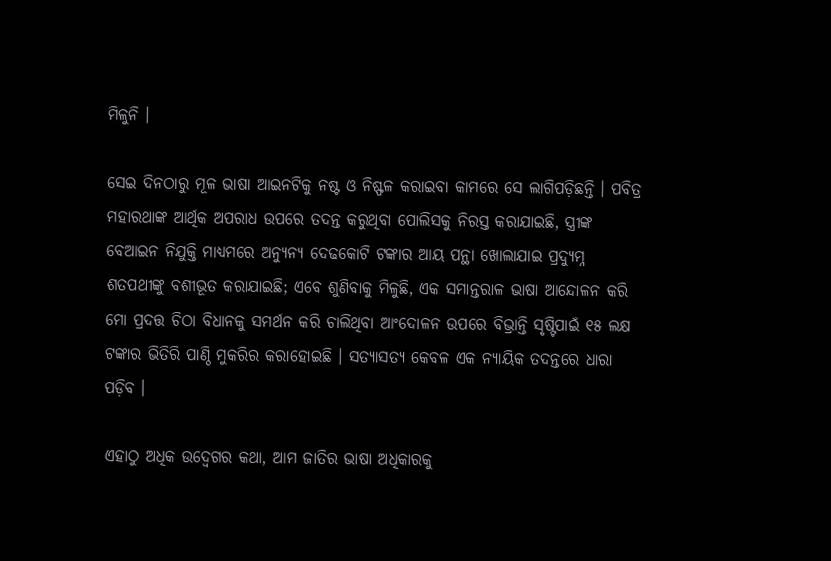ମିଳୁନି ।

ସେଇ ଦିନଠାରୁ ମୂଳ ଭାଷା ଆଇନଟିକୁ ନଷ୍ଟ ଓ ନିଷ୍ଫଳ କରାଇବା କାମରେ ସେ ଲାଗିପଡ଼ିଛନ୍ତି । ପବିତ୍ର ମହାରଥାଙ୍କ ଆର୍ଥିକ ଅପରାଧ ଉପରେ ତଦନ୍ତ କରୁଥିବା ପୋଲିସକୁ ନିରସ୍ତ କରାଯାଇଛି, ସ୍ତ୍ରୀଙ୍କ ବେଆଇନ ନିଯୁକ୍ତି ମାଧ୍ୟମରେ ଅନ୍ୟୁନ୍ୟ ଦେଢକୋଟି ଟଙ୍କାର ଆୟ ପନ୍ଥା ଖୋଲାଯାଇ ପ୍ରଦ୍ୟୁମ୍ନ ଶତପଥୀଙ୍କୁ ବଶୀଭୂତ କରାଯାଇଛି; ଏବେ ଶୁଣିବାକୁ ମିଳୁଛି, ଏକ ସମାନ୍ତରାଳ ଭାଷା ଆନ୍ଦୋଳନ କରି ମୋ ପ୍ରଦତ୍ତ ଚିଠା ବିଧାନକୁ ସମର୍ଥନ କରି ଚାଲିଥିବା ଆଂଦୋଳନ ଉପରେ ବିଭ୍ରାନ୍ତି ସୃଷ୍ଟିପାଇଁ ୧୫ ଲକ୍ଷ ଟଙ୍କାର ଭିତିରି ପାଣ୍ଠି ମୁକରିର କରାହୋଇଛି । ସତ୍ୟାସତ୍ୟ କେବଳ ଏକ ନ୍ୟାୟିକ ତଦନ୍ତରେ ଧାରା ପଡ଼ିବ ।

ଏହାଠୁ ଅଧିକ ଉଦ୍ବେଗର କଥା, ଆମ ଜାତିର ଭାଷା ଅଧିକାରକୁ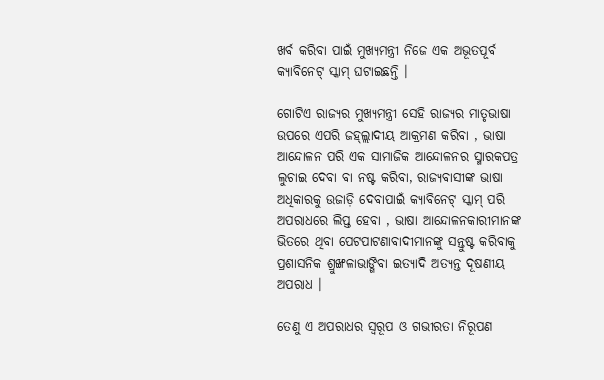ଖର୍ବ କରିବା ପାଇଁ ମୁଖ୍ୟମନ୍ତ୍ରୀ ନିଜେ ଏକ ଅଭୂତପୂର୍ବ କ୍ୟାବିନେଟ୍ ସ୍କାମ୍ ଘଟାଇଛନ୍ତି ।

ଗୋଟିଏ ରାଜ୍ୟର ମୁଖ୍ୟମନ୍ତ୍ରୀ ସେହି ରାଜ୍ୟର ମାତୃଭାଷା ଉପରେ ଏପରି ଜହ୍ଲ୍ଲାଦୀୟ ଆକ୍ରମଣ କରିବା , ଭାଷା ଆନ୍ଦୋଳନ ପରି ଏକ ସାମାଜିକ ଆନ୍ଦୋଳନର ସ୍ମାରକପତ୍ର ଲୁଚାଇ ଦେବା ବା ନଷ୍ଟ କରିବା, ରାଜ୍ୟବାସୀଙ୍କ ଭାଷା ଅଧିକାରକୁ ଉଜାଡ଼ି ଦେବାପାଇଁ କ୍ୟାବିନେଟ୍ ସ୍କାମ୍ ପରି ଅପରାଧରେ ଲିପ୍ତ ହେବା , ଭାଷା ଆନ୍ଦୋଳନକାରୀମାନଙ୍କ ଭିତରେ ଥିବା ପେଟପାଟଣାବାଦୀମାନଙ୍କୁ ସନ୍ତୁଷ୍ଟ କରିବାକୁ ପ୍ରଶାସନିକ ଶ୍ରୁଙ୍ଖଳାଭାଙ୍ଗିବା ଇତ୍ୟାଦି ଅତ୍ୟନ୍ତ ଦୂଷଣୀୟ ଅପରାଧ ।

ତେଣୁ ଏ ଅପରାଧର ସ୍ୱରୂପ ଓ ଗଭୀରତା ନିରୂପଣ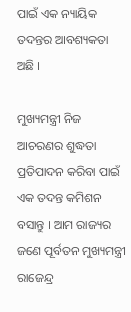ପାଇଁ ଏକ ନ୍ୟାୟିକ ତଦନ୍ତର ଆବଶ୍ୟକତା ଅଛି ।

ମୁଖ୍ୟମନ୍ତ୍ରୀ ନିଜ ଆଚରଣର ଶୁଦ୍ଧତା ପ୍ରତିପାଦନ କରିବା ପାଇଁ ଏକ ତଦନ୍ତ କମିଶନ ବସାନ୍ତୁ । ଆମ ରାଜ୍ୟର ଜଣେ ପୂର୍ବତନ ମୁଖ୍ୟମନ୍ତ୍ରୀ ରାଜେନ୍ଦ୍ର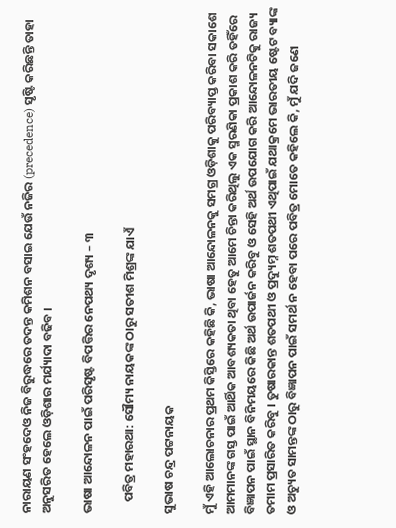ନାରାୟଣ ସଂହଦେଓ ନିଜ ବିରୁଦ୍ଧରେ ତଦନ୍ତ କମିଶନ ବସାଇ ଯେଉଁ ନଜିର (precedence) ସୃଷ୍ଟି କରିଛନ୍ତି ତାହା ଅନୁସରିତ ହେଲେ ଓଡ଼ିଶାର ମର୍ଯ୍ୟାଦା ବଢିବ ।

ଭାଷା ଆନ୍ଦୋଳନ ପାଇଁ ପରିସୃଷ୍ଟ ବିପତ୍ତିର ନେପଥ୍ୟ ଦୃଶ୍ୟ – ୩

    ପବିତ୍ର ମହାରଥା: ସୌମ୍ୟ ନାୟକଙ୍କ ଠାରୁ ସତୀଶ ମିଶ୍ରଙ୍କ ଯାଏଁ

ସୁଭାଷ ଚନ୍ଦ୍ର ପଟ୍ଟନାୟକ

ମୁଁ ଏହି ଆଲୋଚନାର ପ୍ରଥମ କିସ୍ତିରେ କହିଛି କି, ଭାଷା ଆନ୍ଦୋଳନକୁ ସମଗ୍ର ଓଡ଼ିଶାକୁ ପରିବ୍ୟାପ୍ତ କରିବା ସକାଶେ ଆମମାନଙ୍କ ଗସ୍ତ ପାଇଁ ଆର୍ଥିକ ଆବଶ୍ୟକତା ଥିବା ହେତୁ ଆମେ ଚିନ୍ତା କରିଥିଲୁ ଏକ ସ୍ମରଣିକା ପ୍ରକାଶ କରି ତହିଁରେ ବିଜ୍ଞାପନ ପାଇଁ ସ୍ଥାନ ବିନିମୟରେ କିଛି ଅର୍ଥ ଉପାର୍ଜନ କରିବୁ ଓ ସେହି ଅର୍ଥ ଉପଯୋଗ କରି ଆନ୍ଦୋଳନଟିକୁ ରାଜ୍ୟ ତମାମ ପ୍ରସାରିତ କରିବୁ । ତୁଷାରକାନ୍ତ ଶତପଥୀ ଓ ପ୍ରଦ୍ୟୁମ୍ନ ଶତପଥୀ ଏଥିପାଇଁ ଯଥାକ୍ରମେ ଭାରତୀୟ ଷ୍ଟେଟ ବ୍ୟାଙ୍କ ଓ ଅଚ୍ୟୁତ ସାମନ୍ତଙ୍କ ଠାରୁ ବିଜ୍ଞାପନ ପାଇଁ ସମର୍ଥ ନ ହେବା ପରେ ପବିତ୍ର ମୋତେ କହିଲେ କି, ମୁଁ ଯଦି ଜଣେ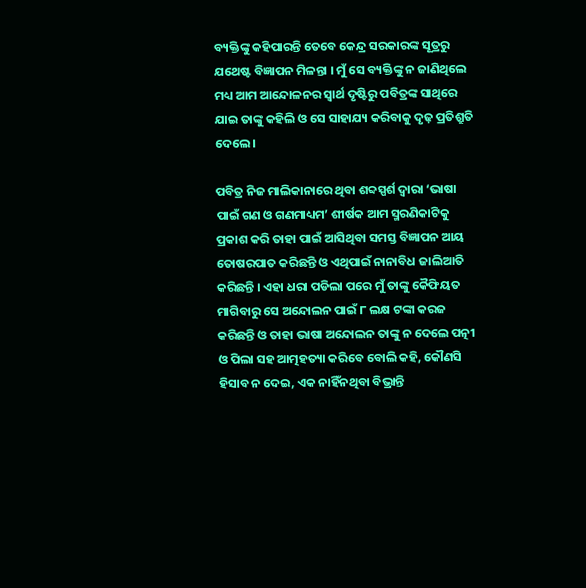ବ୍ୟକ୍ତିଙ୍କୁ କହିପାରନ୍ତି ତେବେ କେନ୍ଦ୍ର ସରକାରଙ୍କ ସୂତ୍ରରୁ ଯଥେଷ୍ଟ ବିଜ୍ଞାପନ ମିଳନ୍ତା । ମୁଁ ସେ ବ୍ୟକ୍ତିଙ୍କୁ ନ ଜାଣିଥିଲେ ମଧ୍ୟ ଆମ ଆନ୍ଦୋଳନର ସ୍ଵାର୍ଥ ଦୃଷ୍ଟିରୁ ପବିତ୍ରଙ୍କ ସାଥିରେ ଯାଇ ତାଙ୍କୁ କହିଲି ଓ ସେ ସାହାଯ୍ୟ କରିବାକୁ ଦୃଢ଼ ପ୍ରତିଶ୍ରୁତି ଦେଲେ ।

ପବିତ୍ର ନିଜ ମାଲିକାନାରେ ଥିବା ଶବ୍ଦସ୍ପର୍ଶ ଦ୍ଵାରା ‘ଭାଷା ପାଇଁ ଗଣ ଓ ଗଣମାଧ୍ୟମ’ ଶୀର୍ଷକ ଆମ ସ୍ମରଣିକାଟିକୁ ପ୍ରକାଶ କରି ତାହା ପାଇଁ ଆସିଥିବା ସମସ୍ତ ବିଜ୍ଞାପନ ଆୟ ତୋଷରପାତ କରିଛନ୍ତି ଓ ଏଥିପାଇଁ ନାନାବିଧ ଜାଲିଆତି କରିଛନ୍ତି । ଏହା ଧରା ପଡିଲା ପରେ ମୁଁ ତାଙ୍କୁ କୈଫିୟତ ମାଗିବାରୁ ସେ ଅନ୍ଦୋଲନ ପାଇଁ ୮ ଲକ୍ଷ ଟଙ୍କା କରଜ କରିଛନ୍ତି ଓ ତାହା ଭାଷା ଅନ୍ଦୋଲନ ତାଙ୍କୁ ନ ଦେଲେ ପତ୍ନୀ ଓ ପିଲା ସହ ଆତ୍ମହତ୍ୟା କରିବେ ବୋଲି କହି, କୌଣସି ହିସାବ ନ ଦେଇ, ଏକ ନାହିଁନଥିବା ବିଭ୍ରାନ୍ତି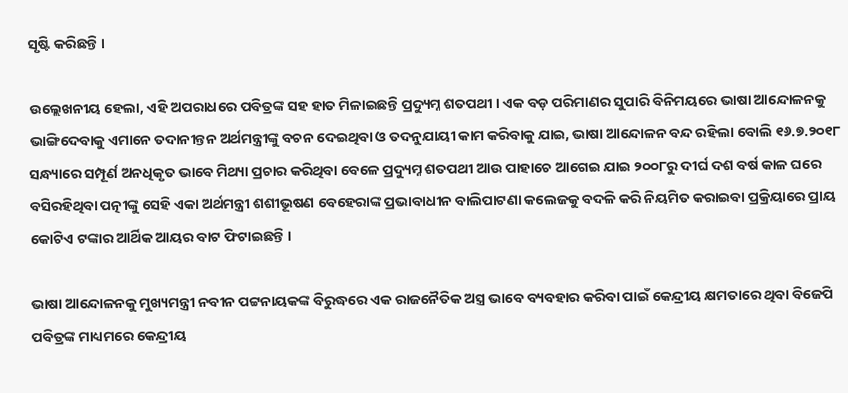ସୃଷ୍ଟି କରିଛନ୍ତି ।

ଉଲ୍ଲେଖନୀୟ ହେଲା, ଏହି ଅପରାଧରେ ପବିତ୍ରଙ୍କ ସହ ହାତ ମିଳାଇଛନ୍ତି ପ୍ରଦ୍ୟୁମ୍ନ ଶତପଥୀ । ଏକ ବଡ଼ ପରିମାଣର ସୁପାରି ବିନିମୟରେ ଭାଷା ଆନ୍ଦୋଳନକୁ ଭାଙ୍ଗିଦେବାକୁ ଏମାନେ ତଦାନୀନ୍ତନ ଅର୍ଥମନ୍ତ୍ରୀଙ୍କୁ ବଚନ ଦେଇଥିବା ଓ ତଦନୁଯାୟୀ କାମ କରିବାକୁ ଯାଇ, ଭାଷା ଆନ୍ଦୋଳନ ବନ୍ଦ ରହିଲା ବୋଲି ୧୬.୭.୨୦୧୮ ସନ୍ଧ୍ୟାରେ ସମ୍ପୂର୍ଣ ଅନଧିକୃତ ଭାବେ ମିଥ୍ୟା ପ୍ରଚାର କରିଥିବା ବେଳେ ପ୍ରଦ୍ୟୁମ୍ନ ଶତପଥୀ ଆଉ ପାହାଚେ ଆଗେଇ ଯାଇ ୨୦୦୮ରୁ ଦୀର୍ଘ ଦଶ ବର୍ଷ କାଳ ଘରେ ବସିରହିଥିବା ପତ୍ନୀଙ୍କୁ ସେହି ଏକା ଅର୍ଥମନ୍ତ୍ରୀ ଶଶୀଭୂଷଣ ବେହେରାଙ୍କ ପ୍ରଭାବାଧୀନ ବାଲିପାଟଣା କଲେଜକୁ ବଦଳି କରି ନିୟମିତ କରାଇବା ପ୍ରକ୍ରିୟାରେ ପ୍ରାୟ କୋଟିଏ ଟଙ୍କାର ଆର୍ଥିକ ଆୟର ବାଟ ଫିଟାଇଛନ୍ତି ।

ଭାଷା ଆନ୍ଦୋଳନକୁ ମୁଖ୍ୟମନ୍ତ୍ରୀ ନବୀନ ପଟ୍ଟନାୟକଙ୍କ ବିରୁଦ୍ଧରେ ଏକ ରାଜନୈତିକ ଅସ୍ତ୍ର ଭାବେ ବ୍ୟବହାର କରିବା ପାଇଁ କେନ୍ଦ୍ରୀୟ କ୍ଷମତାରେ ଥିବା ବିଜେପି ପବିତ୍ରଙ୍କ ମାଧ୍ୟମରେ କେନ୍ଦ୍ରୀୟ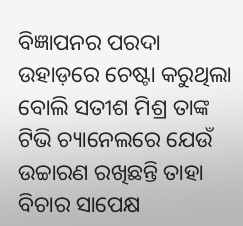ବିଜ୍ଞାପନର ପରଦା ଉହାଡ଼ରେ ଚେଷ୍ଟା କରୁଥିଲା ବୋଲି ସତୀଶ ମିଶ୍ର ତାଙ୍କ ଟିଭି ଚ୍ୟାନେଲରେ ଯେଉଁ ଉଚ୍ଚାରଣ ରଖିଛନ୍ତି ତାହା ବିଚାର ସାପେକ୍ଷ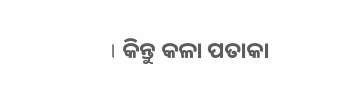। କିନ୍ତୁ କଳା ପତାକା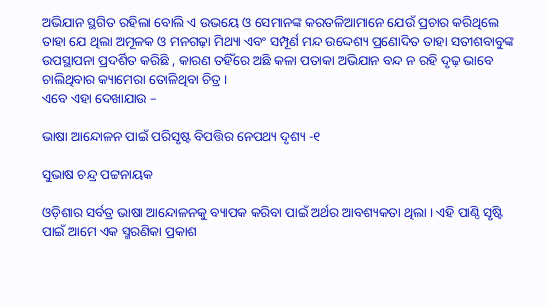ଅଭିଯାନ ସ୍ଥଗିତ ରହିଲା ବୋଲି ଏ ଉଭୟେ ଓ ସେମାନଙ୍କ କରତଳିଆମାନେ ଯେଉଁ ପ୍ରଚାର କରିଥିଲେ ତାହା ଯେ ଥିଲା ଅମୂଳକ ଓ ମନଗଢ଼ା ମିଥ୍ୟା ଏବଂ ସମ୍ପୂର୍ଣ ମନ୍ଦ ଉଦ୍ଦେଶ୍ୟ ପ୍ରଣୋଦିତ ତାହା ସତୀଶବାବୁଙ୍କ ଉପସ୍ଥାପନା ପ୍ରଦର୍ଶିତ କରିଛି , କାରଣ ତହିଁରେ ଅଛି କଳା ପତାକା ଅଭିଯାନ ବନ୍ଦ ନ ରହି ଦୃଢ଼ ଭାବେ ଚାଲିଥିବାର କ୍ୟାମେରା ତୋଳିଥିବା ଚିତ୍ର ।
ଏବେ ଏହା ଦେଖାଯାଉ –

ଭାଷା ଆନ୍ଦୋଳନ ପାଇଁ ପରିସୃଷ୍ଟ ବିପତ୍ତିର ନେପଥ୍ୟ ଦୃଶ୍ୟ -୧

ସୁଭାଷ ଚନ୍ଦ୍ର ପଟ୍ଟନାୟକ

ଓଡ଼ିଶାର ସର୍ବତ୍ର ଭାଷା ଆନ୍ଦୋଳନକୁ ବ୍ୟାପକ କରିବା ପାଇଁ ଅର୍ଥର ଆବଶ୍ୟକତା ଥିଲା । ଏହି ପାଣ୍ଠି ସୃଷ୍ଟି ପାଇଁ ଆମେ ଏକ ସ୍ମରଣିକା ପ୍ରକାଶ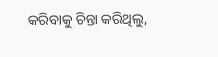କରିବାକୁ ଚିନ୍ତା କରିଥିଲୁ,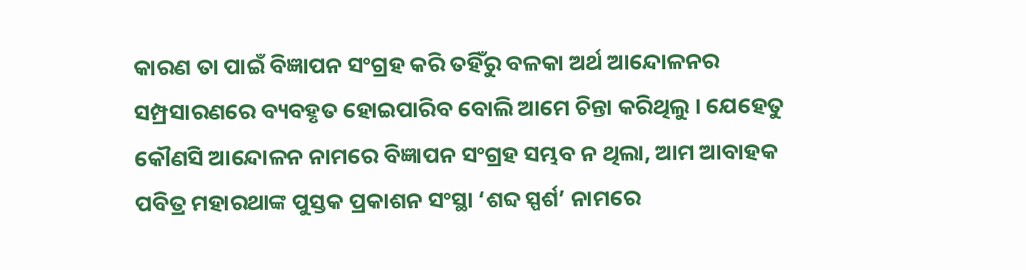କାରଣ ତା ପାଇଁ ବିଜ୍ଞାପନ ସଂଗ୍ରହ କରି ତହିଁରୁ ବଳକା ଅର୍ଥ ଆନ୍ଦୋଳନର ସମ୍ପ୍ରସାରଣରେ ବ୍ୟବହୃତ ହୋଇପାରିବ ବୋଲି ଆମେ ଚିନ୍ତା କରିଥିଲୁ । ଯେହେତୁ କୌଣସି ଆନ୍ଦୋଳନ ନାମରେ ବିଜ୍ଞାପନ ସଂଗ୍ରହ ସମ୍ଭବ ନ ଥିଲା, ଆମ ଆବାହକ ପବିତ୍ର ମହାରଥାଙ୍କ ପୁସ୍ତକ ପ୍ରକାଶନ ସଂସ୍ଥା ‘ଶବ୍ଦ ସ୍ପର୍ଶ’ ନାମରେ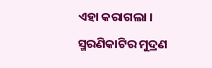ଏହା କରାଗଲା । ସ୍ମରଣିକାଟିର ମୁଦ୍ରଣ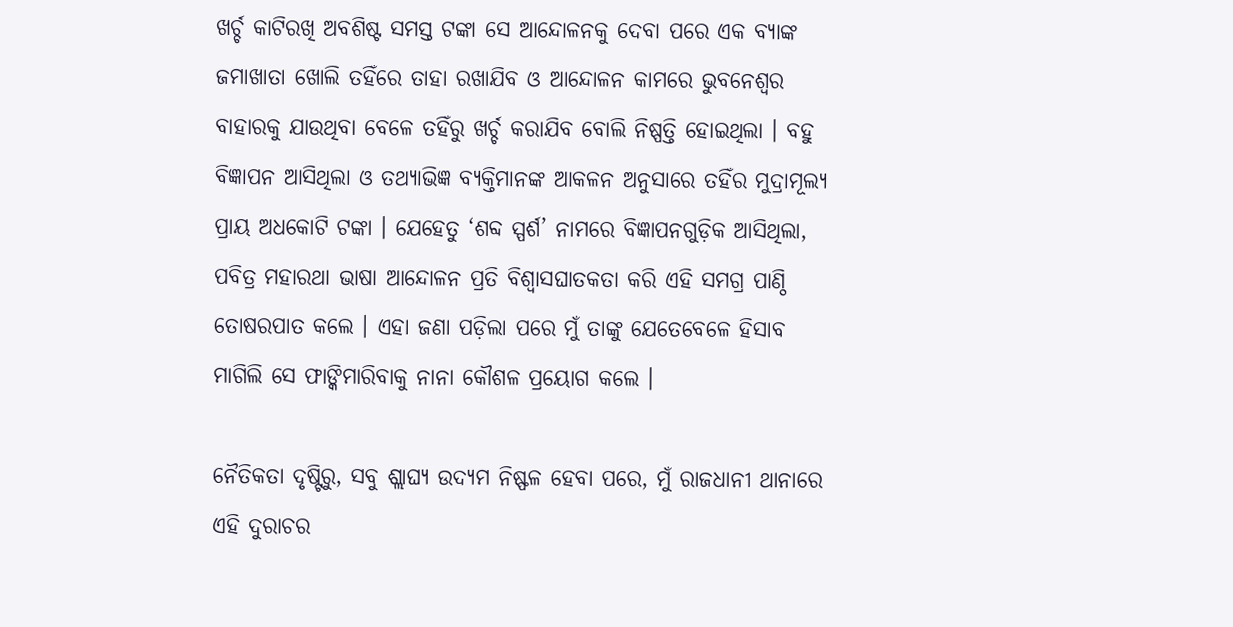ଖର୍ଚ୍ଚ କାଟିରଖି ଅବଶିଷ୍ଟ ସମସ୍ତ ଟଙ୍କା ସେ ଆନ୍ଦୋଳନକୁ ଦେବା ପରେ ଏକ ବ୍ୟାଙ୍କ ଜମାଖାତା ଖୋଲି ତହିଁରେ ତାହା ରଖାଯିବ ଓ ଆନ୍ଦୋଳନ କାମରେ ଭୁବନେଶ୍ଵର ବାହାରକୁ ଯାଉଥିବା ବେଳେ ତହିଁରୁ ଖର୍ଚ୍ଚ କରାଯିବ ବୋଲି ନିଷ୍ପତ୍ତି ହୋଇଥିଲା । ବହୁ ବିଜ୍ଞାପନ ଆସିଥିଲା ଓ ତଥ୍ୟାଭିଜ୍ଞ ବ୍ୟକ୍ତିମାନଙ୍କ ଆକଳନ ଅନୁସାରେ ତହିଁର ମୁଦ୍ରାମୂଲ୍ୟ ପ୍ରାୟ ଅଧକୋଟି ଟଙ୍କା । ଯେହେତୁ ‘ଶବ୍ଦ ସ୍ପର୍ଶ’ ନାମରେ ବିଜ୍ଞାପନଗୁଡ଼ିକ ଆସିଥିଲା, ପବିତ୍ର ମହାରଥା ଭାଷା ଆନ୍ଦୋଳନ ପ୍ରତି ବିଶ୍ବାସଘାତକତା କରି ଏହି ସମଗ୍ର ପାଣ୍ଠି ତୋଷରପାତ କଲେ । ଏହା ଜଣା ପଡ଼ିଲା ପରେ ମୁଁ ତାଙ୍କୁ ଯେତେବେଳେ ହିସାବ ମାଗିଲି ସେ ଫାଙ୍କିମାରିବାକୁ ନାନା କୌଶଳ ପ୍ରୟୋଗ କଲେ ।

ନୈତିକତା ଦୃଷ୍ଟିରୁ, ସବୁ ଶ୍ଲାଘ୍ୟ ଉଦ୍ୟମ ନିଷ୍ଫଳ ହେବା ପରେ, ମୁଁ ରାଜଧାନୀ ଥାନାରେ ଏହି ଦୁରାଚର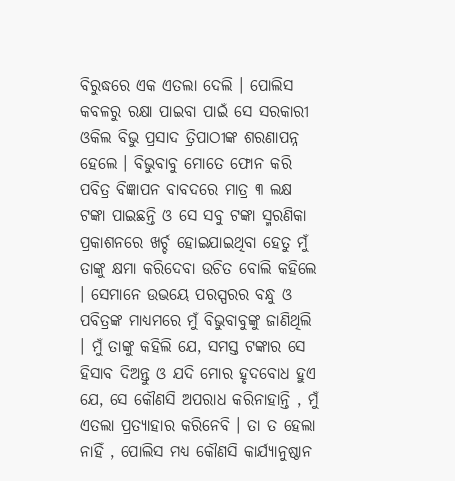ବିରୁଦ୍ଧରେ ଏକ ଏତଲା ଦେଲି । ପୋଲିସ କବଳରୁ ରକ୍ଷା ପାଇବା ପାଇଁ ସେ ସରକାରୀ ଓକିଲ ବିଭୁ ପ୍ରସାଦ ତ୍ରିପାଠୀଙ୍କ ଶରଣାପନ୍ନ ହେଲେ । ବିଭୁବାବୁ ମୋତେ ଫୋନ କରି ପବିତ୍ର ବିଜ୍ଞାପନ ବାବଦରେ ମାତ୍ର ୩ ଲକ୍ଷ ଟଙ୍କା ପାଇଛନ୍ତି ଓ ସେ ସବୁ ଟଙ୍କା ସ୍ମରଣିକା ପ୍ରକାଶନରେ ଖର୍ଚ୍ଚ ହୋଇଯାଇଥିବା ହେତୁ ମୁଁ ତାଙ୍କୁ କ୍ଷମା କରିଦେବା ଉଚିତ ବୋଲି କହିଲେ । ସେମାନେ ଉଭୟେ ପରସ୍ପରର ବନ୍ଧୁ ଓ ପବିତ୍ରଙ୍କ ମାଧ୍ୟମରେ ମୁଁ ବିଭୁବାବୁଙ୍କୁ ଜାଣିଥିଲି । ମୁଁ ତାଙ୍କୁ କହିଲି ଯେ, ସମସ୍ତ ଟଙ୍କାର ସେ ହିସାବ ଦିଅନ୍ତୁ ଓ ଯଦି ମୋର ହୃଦବୋଧ ହୁଏ ଯେ, ସେ କୌଣସି ଅପରାଧ କରିନାହାନ୍ତି , ମୁଁ ଏତଲା ପ୍ରତ୍ୟାହାର କରିନେବି । ତା ତ ହେଲା ନାହିଁ , ପୋଲିସ ମଧ୍ୟ କୌଣସି କାର୍ଯ୍ୟାନୁଷ୍ଠାନ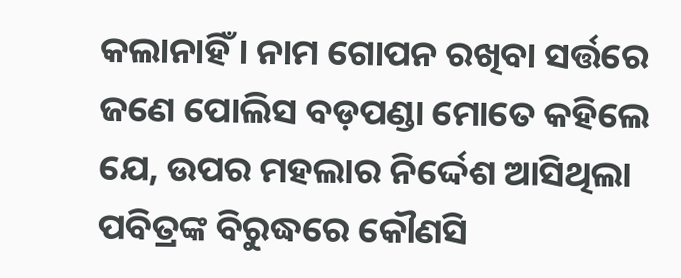କଲାନାହିଁ । ନାମ ଗୋପନ ରଖିବା ସର୍ତ୍ତରେ ଜଣେ ପୋଲିସ ବଡ଼ପଣ୍ଡା ମୋତେ କହିଲେ ଯେ, ଉପର ମହଲାର ନିର୍ଦ୍ଦେଶ ଆସିଥିଲା ପବିତ୍ରଙ୍କ ବିରୁଦ୍ଧରେ କୌଣସି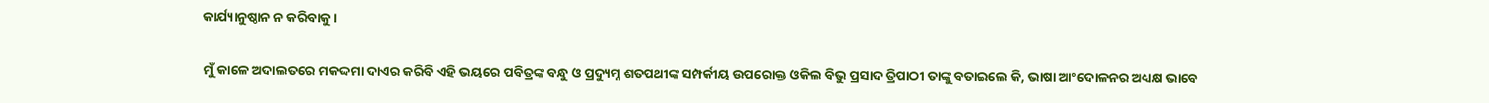କାର୍ଯ୍ୟାନୁଷ୍ଠାନ ନ କରିବାକୁ ।

ମୁଁ କାଳେ ଅଦାଲତରେ ମକଦ୍ଦମା ଦାଏର କରିବି ଏହି ଭୟରେ ପବିତ୍ରଙ୍କ ବନ୍ଧୁ ଓ ପ୍ରଦ୍ୟୁମ୍ନ ଶତପଥୀଙ୍କ ସମ୍ପର୍କୀୟ ଉପରୋକ୍ତ ଓକିଲ ବିଭୁ ପ୍ରସାଦ ତ୍ରିପାଠୀ ତାଙ୍କୁ ବତାଇଲେ କି, ଭାଷା ଆଂଦୋଳନର ଅଧ୍ୟକ୍ଷ ଭାବେ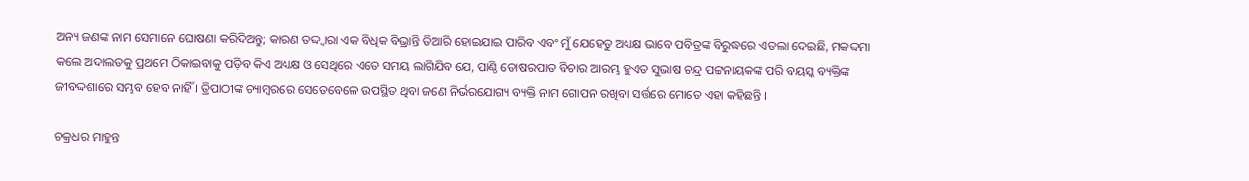ଅନ୍ୟ ଜଣଙ୍କ ନାମ ସେମାନେ ଘୋଷଣା କରିଦିଅନ୍ତୁ; କାରଣ ତଦ୍ଦ୍ଵାରା ଏକ ବିଧିକ ବିଭ୍ରାନ୍ତି ତିଆରି ହୋଇଯାଇ ପାରିବ ଏବଂ ମୁଁ ଯେହେତୁ ଅଧ୍ୟକ୍ଷ ଭାବେ ପବିତ୍ରଙ୍କ ବିରୁଦ୍ଧରେ ଏତଲା ଦେଇଛି, ମକଦ୍ଦମା କଲେ ଅଦାଲତକୁ ପ୍ରଥମେ ଠିକାଇବାକୁ ପଡ଼ିବ କିଏ ଅଧ୍ୟକ୍ଷ ଓ ସେଥିରେ ଏତେ ସମୟ ଲାଗିଯିବ ଯେ, ପାଣ୍ଠି ତୋଷରପାତ ବିଚାର ଆରମ୍ଭ ହୁଏତ ସୁଭାଷ ଚନ୍ଦ୍ର ପଟ୍ଟନାୟକଙ୍କ ପରି ବୟସ୍କ ବ୍ୟକ୍ତିଙ୍କ ଜୀବଦ୍ଦଶାରେ ସମ୍ଭବ ହେବ ନାହିଁ । ତ୍ରିପାଠୀଙ୍କ ଚ୍ୟାମ୍ବରରେ ସେତେବେଳେ ଉପସ୍ଥିତ ଥିବା ଜଣେ ନିର୍ଭରଯୋଗ୍ୟ ବ୍ୟକ୍ତି ନାମ ଗୋପନ ରଖିବା ସର୍ତ୍ତରେ ମୋତେ ଏହା କହିଛନ୍ତି ।

ଚକ୍ରଧର ମାହୁନ୍ତ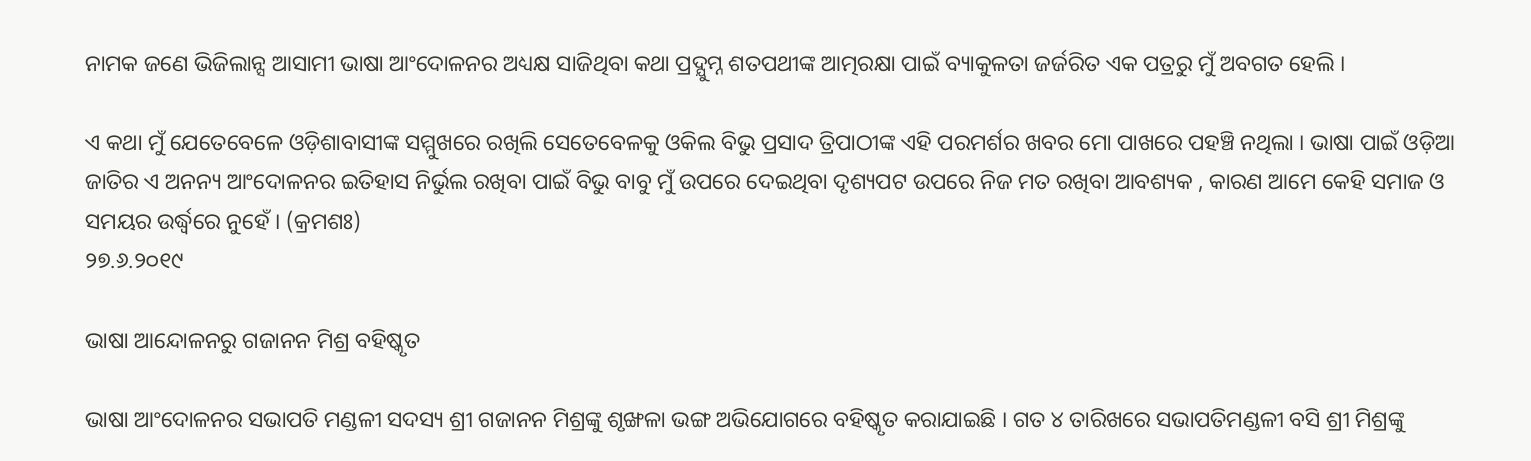ନାମକ ଜଣେ ଭିଜିଲାନ୍ସ ଆସାମୀ ଭାଷା ଆଂଦୋଳନର ଅଧ୍ୟକ୍ଷ ସାଜିଥିବା କଥା ପ୍ରଦ୍ଯୁମ୍ନ ଶତପଥୀଙ୍କ ଆତ୍ମରକ୍ଷା ପାଇଁ ବ୍ୟାକୁଳତା ଜର୍ଜରିତ ଏକ ପତ୍ରରୁ ମୁଁ ଅବଗତ ହେଲି ।

ଏ କଥା ମୁଁ ଯେତେବେଳେ ଓଡ଼ିଶାବାସୀଙ୍କ ସମ୍ମୁଖରେ ରଖିଲି ସେତେବେଳକୁ ଓକିଲ ବିଭୁ ପ୍ରସାଦ ତ୍ରିପାଠୀଙ୍କ ଏହି ପରମର୍ଶର ଖବର ମୋ ପାଖରେ ପହଞ୍ଚି ନଥିଲା । ଭାଷା ପାଇଁ ଓଡ଼ିଆ ଜାତିର ଏ ଅନନ୍ୟ ଆଂଦୋଳନର ଇତିହାସ ନିର୍ଭୁଲ ରଖିବା ପାଇଁ ବିଭୁ ବାବୁ ମୁଁ ଉପରେ ଦେଇଥିବା ଦୃଶ୍ୟପଟ ଉପରେ ନିଜ ମତ ରଖିବା ଆବଶ୍ୟକ , କାରଣ ଆମେ କେହି ସମାଜ ଓ ସମୟର ଉର୍ଦ୍ଧ୍ଵରେ ନୁହେଁ । (କ୍ରମଶଃ)
୨୭.୬.୨୦୧୯

ଭାଷା ଆନ୍ଦୋଳନରୁ ଗଜାନନ ମିଶ୍ର ବହିଷ୍କୃତ

ଭାଷା ଆଂଦୋଳନର ସଭାପତି ମଣ୍ଡଳୀ ସଦସ୍ୟ ଶ୍ରୀ ଗଜାନନ ମିଶ୍ରଙ୍କୁ ଶୃଙ୍ଖଳା ଭଙ୍ଗ ଅଭିଯୋଗରେ ବହିଷ୍କୃତ କରାଯାଇଛି । ଗତ ୪ ତାରିଖରେ ସଭାପତିମଣ୍ଡଳୀ ବସି ଶ୍ରୀ ମିଶ୍ରଙ୍କୁ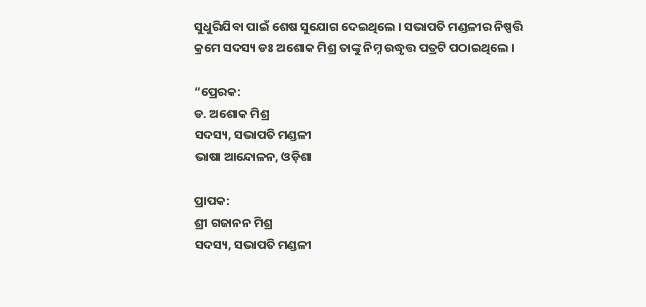ସୁଧୁରିଯିବା ପାଇଁ ଶେଷ ସୁଯୋଗ ଦେଇଥିଲେ । ସଭାପତି ମଣ୍ଡଳୀର ନିଷ୍ପତ୍ତି କ୍ରମେ ସଦସ୍ୟ ଡଃ ଅଶୋକ ମିଶ୍ର ତାଙ୍କୁ ନିମ୍ନ ଉଦ୍ଧୃତ୍ତ ପତ୍ରଟି ପଠାଇଥିଲେ ।

“ପ୍ରେରକ:
ଡ. ଅଶୋକ ମିଶ୍ର
ସଦସ୍ୟ, ସଭାପତି ମଣ୍ଡଳୀ
ଭାଷା ଆନ୍ଦୋଳନ, ଓଡ଼ିଶା

ପ୍ରାପକ:
ଶ୍ରୀ ଗଜାନନ ମିଶ୍ର
ସଦସ୍ୟ, ସଭାପତି ମଣ୍ଡଳୀ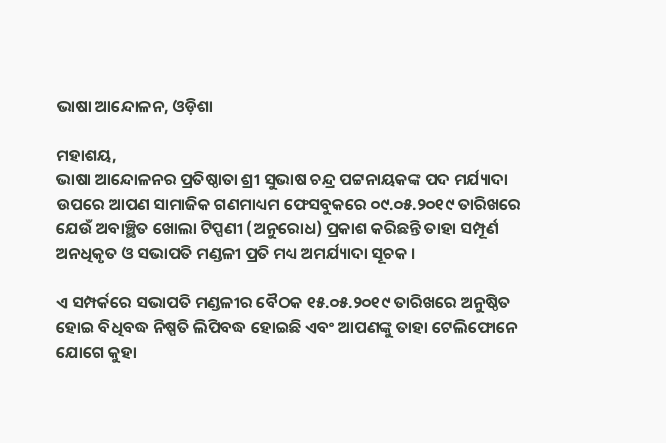ଭାଷା ଆନ୍ଦୋଳନ, ଓଡ଼ିଶା

ମହାଶୟ,
ଭାଷା ଆନ୍ଦୋଳନର ପ୍ରତିଷ୍ଠାତା ଶ୍ରୀ ସୁଭାଷ ଚନ୍ଦ୍ର ପଟ୍ଟନାୟକଙ୍କ ପଦ ମର୍ଯ୍ୟାଦା ଉପରେ ଆପଣ ସାମାଜିକ ଗଣମାଧ୍ୟମ ଫେସବୁକରେ ୦୯.୦୫.୨୦୧୯ ତାରିଖରେ ଯେଉଁ ଅବାଞ୍ଛିତ ଖୋଲା ଟିପ୍ପଣୀ (ଅନୁରୋଧ) ପ୍ରକାଶ କରିଛନ୍ତି ତାହା ସମ୍ପୂର୍ଣ ଅନଧିକୃତ ଓ ସଭାପତି ମଣ୍ଡଳୀ ପ୍ରତି ମଧ୍ୟ ଅମର୍ଯ୍ୟାଦା ସୂଚକ ।

ଏ ସମ୍ପର୍କରେ ସଭାପତି ମଣ୍ଡଳୀର ବୈଠକ ୧୫.୦୫.୨୦୧୯ ତାରିଖରେ ଅନୁଷ୍ଠିତ ହୋଇ ବିଧିବଦ୍ଧ ନିଷ୍ପତି ଲିପିବଦ୍ଧ ହୋଇଛି ଏବଂ ଆପଣଙ୍କୁ ତାହା ଟେଲିଫୋନେ ଯୋଗେ କୁହା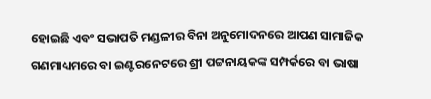ହୋଇଛି ଏବଂ ସଭାପତି ମଣ୍ଡଳୀର ବିନା ଅନୁମୋଦନରେ ଆପଣ ସାମାଜିକ ଗଣମାଧ୍ୟମରେ ବା ଇଣ୍ଟରନେଟରେ ଶ୍ରୀ ପଟ୍ଟନାୟକଙ୍କ ସମ୍ପର୍କରେ ବା ଭାଷା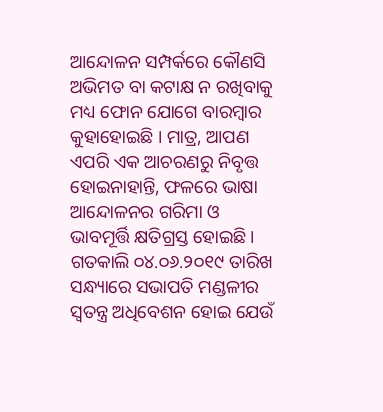ଆନ୍ଦୋଳନ ସମ୍ପର୍କରେ କୌଣସି ଅଭିମତ ବା କଟାକ୍ଷ ନ ରଖିବାକୁ ମଧ୍ୟ ଫୋନ ଯୋଗେ ବାରମ୍ବାର କୁହାହୋଇଛି । ମାତ୍ର, ଆପଣ ଏପରି ଏକ ଆଚରଣରୁ ନିବୃତ୍ତ ହୋଇନାହାନ୍ତି, ଫଳରେ ଭାଷା ଆନ୍ଦୋଳନର ଗରିମା ଓ ଭାବମୂର୍ତ୍ତି କ୍ଷତିଗ୍ରସ୍ତ ହୋଇଛି । ଗତକାଲି ୦୪.୦୬.୨୦୧୯ ତାରିଖ ସନ୍ଧ୍ୟାରେ ସଭାପତି ମଣ୍ଡଳୀର ସ୍ଵତନ୍ତ୍ର ଅଧିବେଶନ ହୋଇ ଯେଉଁ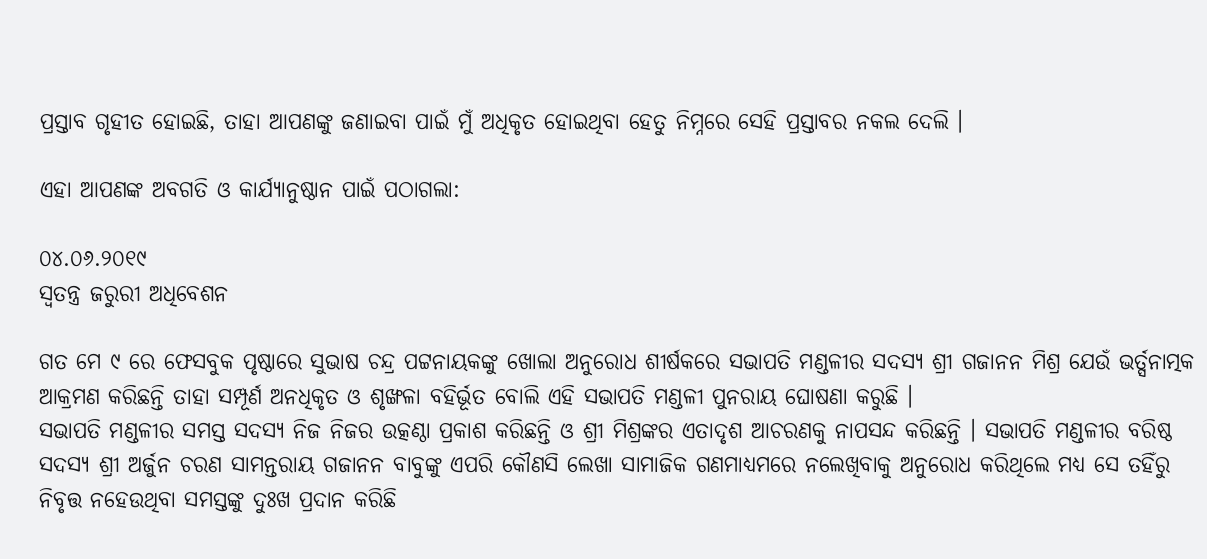ପ୍ରସ୍ତାବ ଗୃହୀତ ହୋଇଛି, ତାହା ଆପଣଙ୍କୁ ଜଣାଇବା ପାଇଁ ମୁଁ ଅଧିକୃତ ହୋଇଥିବା ହେତୁ ନିମ୍ନରେ ସେହି ପ୍ରସ୍ତାବର ନକଲ ଦେଲି ।

ଏହା ଆପଣଙ୍କ ଅବଗତି ଓ କାର୍ଯ୍ୟାନୁଷ୍ଠାନ ପାଇଁ ପଠାଗଲା:

୦୪.୦୬.୨୦୧୯
ସ୍ଵତନ୍ତ୍ର ଜରୁରୀ ଅଧିବେଶନ

ଗତ ମେ ୯ ରେ ଫେସବୁକ ପୃଷ୍ଠାରେ ସୁଭାଷ ଚନ୍ଦ୍ର ପଟ୍ଟନାୟକଙ୍କୁ ଖୋଲା ଅନୁରୋଧ ଶୀର୍ଷକରେ ସଭାପତି ମଣ୍ଡଳୀର ସଦସ୍ୟ ଶ୍ରୀ ଗଜାନନ ମିଶ୍ର ଯେଉଁ ଭର୍ତ୍ସନାତ୍ମକ ଆକ୍ରମଣ କରିଛନ୍ତି ତାହା ସମ୍ପୂର୍ଣ ଅନଧିକୃତ ଓ ଶୃଙ୍ଖଳା ବହିର୍ଭୂତ ବୋଲି ଏହି ସଭାପତି ମଣ୍ଡଳୀ ପୁନରାୟ ଘୋଷଣା କରୁଛି ।
ସଭାପତି ମଣ୍ଡଳୀର ସମସ୍ତ ସଦସ୍ୟ ନିଜ ନିଜର ଉତ୍କଣ୍ଠା ପ୍ରକାଶ କରିଛନ୍ତି ଓ ଶ୍ରୀ ମିଶ୍ରଙ୍କର ଏତାଦୃଶ ଆଚରଣକୁ ନାପସନ୍ଦ କରିଛନ୍ତି । ସଭାପତି ମଣ୍ଡଳୀର ବରିଷ୍ଠ ସଦସ୍ୟ ଶ୍ରୀ ଅର୍ଜୁନ ଚରଣ ସାମନ୍ତରାୟ ଗଜାନନ ବାବୁଙ୍କୁ ଏପରି କୌଣସି ଲେଖା ସାମାଜିକ ଗଣମାଧ୍ୟମରେ ନଲେଖିବାକୁ ଅନୁରୋଧ କରିଥିଲେ ମଧ୍ୟ ସେ ତହିଁରୁ ନିବୃତ୍ତ ନହେଉଥିବା ସମସ୍ତଙ୍କୁ ଦୁଃଖ ପ୍ରଦାନ କରିଛି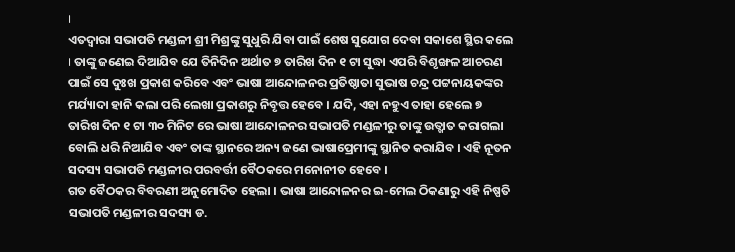।
ଏତଦ୍ୱାରା ସଭାପତି ମଣ୍ଡଳୀ ଶ୍ରୀ ମିଶ୍ରଙ୍କୁ ସୁଧୁରି ଯିବା ପାଇଁ ଶେଷ ସୁଯୋଗ ଦେବା ସକାଶେ ସ୍ଥିର କଲେ । ତାଙ୍କୁ ଜଣେଇ ଦିଆଯିବ ଯେ ତିନିଦିନ ଅର୍ଥାତ ୭ ତାରିଖ ଦିନ ୧ ଟା ସୁଦ୍ଧା ଏପରି ବିଶୃଙ୍ଖଳ ଆଚରଣ ପାଇଁ ସେ ଦୁଃଖ ପ୍ରକାଶ କରିବେ ଏବଂ ଭାଷା ଆନ୍ଦୋଳନର ପ୍ରତିଷ୍ଠାତା ସୁଭାଷ ଚନ୍ଦ୍ର ପଟ୍ଟନାୟକଙ୍କର ମର୍ଯ୍ୟାଦା ହାନି କଲା ପରି ଲେଖା ପ୍ରକାଶରୁ ନିବୃତ୍ତ ହେବେ । ଯଦି, ଏହା ନହୁଏ ତାହା ହେଲେ ୭ ତାରିଖ ଦିନ ୧ ଟା ୩୦ ମିନିଟ ରେ ଭାଷା ଆନ୍ଦୋଳନର ସଭାପତି ମଣ୍ଡଳୀରୁ ତାଙ୍କୁ ଉତ୍ଖାତ କରାଗଲା ବୋଲି ଧରି ନିଆଯିବ ଏବଂ ତାଙ୍କ ସ୍ଥାନରେ ଅନ୍ୟ ଜଣେ ଭାଷାପ୍ରେମୀଙ୍କୁ ସ୍ଥାନିତ କରାଯିବ । ଏହି ନୂତନ ସଦସ୍ୟ ସଭାପତି ମଣ୍ଡଳୀର ପରବର୍ତ୍ତୀ ବୈଠକରେ ମନୋନୀତ ହେବେ ।
ଗତ ବୈଠକର ବିବରଣୀ ଅନୁମୋଦିତ ହେଲା । ଭାଷା ଆନ୍ଦୋଳନର ଇ-ମେଲ ଠିକଣାରୁ ଏହି ନିଷ୍ପତି ସଭାପତି ମଣ୍ଡଳୀର ସଦସ୍ୟ ଡ.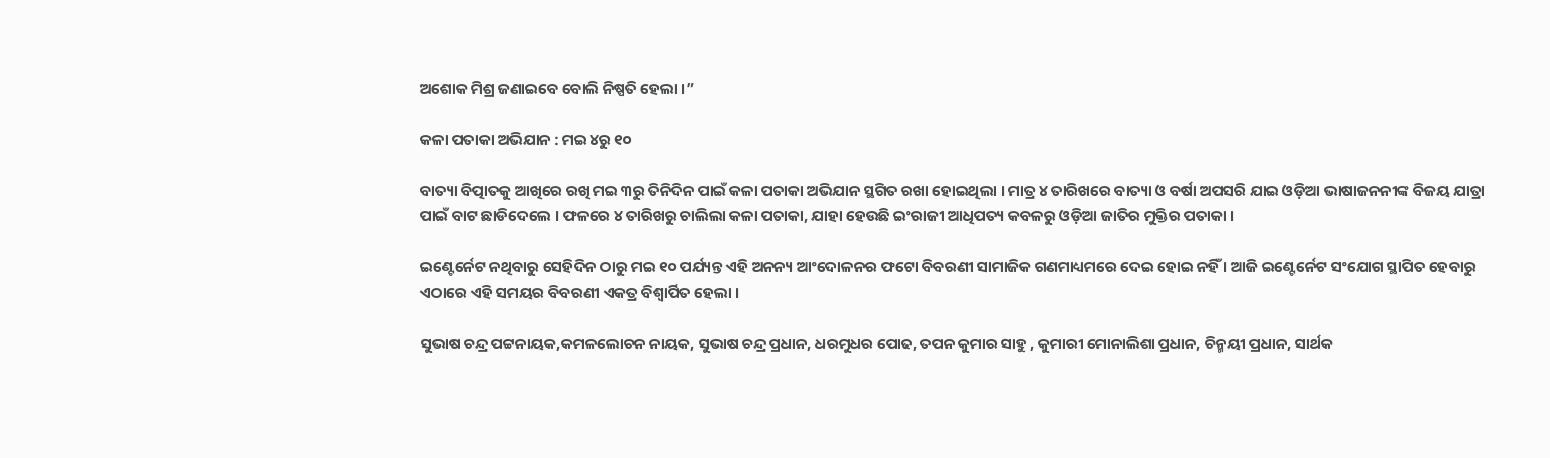ଅଶୋକ ମିଶ୍ର ଜଣାଇବେ ବୋଲି ନିଷ୍ପତି ହେଲା ।”

କଳା ପତାକା ଅଭିଯାନ : ମଇ ୪ରୁ ୧୦

ବାତ୍ୟା ବିତ୍ପାତକୁ ଆଖିରେ ରଖି ମଇ ୩ରୁ ତିନିଦିନ ପାଇଁ କଳା ପତାକା ଅଭିଯାନ ସ୍ଥଗିତ ରଖା ହୋଇଥିଲା । ମାତ୍ର ୪ ତାରିଖରେ ବାତ୍ୟା ଓ ବର୍ଷା ଅପସରି ଯାଇ ଓଡ଼ିଆ ଭାଷାଜନନୀଙ୍କ ବିଜୟ ଯାତ୍ରା ପାଇଁ ବାଟ ଛାଡିଦେଲେ । ଫଳରେ ୪ ତାରିଖରୁ ଚାଲିଲା କଳା ପତାକା, ଯାହା ହେଉଛି ଇଂରାଜୀ ଆଧିପତ୍ୟ କବଳରୁ ଓଡ଼ିଆ ଜାତିର ମୁକ୍ତିର ପତାକା ।

ଇଣ୍ଟେର୍ନେଟ ନଥିବାରୁ ସେହିଦିନ ଠାରୁ ମଇ ୧୦ ପର୍ଯ୍ୟନ୍ତ ଏହି ଅନନ୍ୟ ଆଂଦୋଳନର ଫଟୋ ବିବରଣୀ ସାମାଜିକ ଗଣମାଧ୍ୟମରେ ଦେଇ ହୋଇ ନହିଁ । ଆଜି ଇଣ୍ଟେର୍ନେଟ ସଂଯୋଗ ସ୍ଥାପିତ ହେବାରୁ ଏଠାରେ ଏହି ସମୟର ବିବରଣୀ ଏକତ୍ର ବିଶ୍ବାର୍ପିତ ହେଲା ।

ସୁଭାଷ ଚନ୍ଦ୍ର ପଟ୍ଟନାୟକ,କମଳଲୋଚନ ନାୟକ, ସୁଭାଷ ଚନ୍ଦ୍ର ପ୍ରଧାନ, ଧରମୁଧର ପୋଢ, ତପନ କୁମାର ସାହୁ , କୁମାରୀ ମୋନାଲିଶା ପ୍ରଧାନ, ଚିନ୍ମୟୀ ପ୍ରଧାନ, ସାର୍ଥକ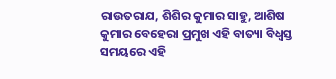ରାଉତରାଯ, ଶିଶିର କୁମାର ସାହୁ, ଆଶିଷ କୁମାର ବେହେରା ପ୍ରମୁଖ ଏହି ବାତ୍ୟା ବିଧ୍ଵସ୍ତ ସମୟରେ ଏହି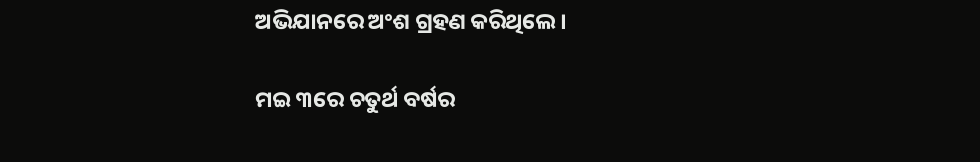ଅଭିଯାନରେ ଅଂଶ ଗ୍ରହଣ କରିଥିଲେ ।

ମଇ ୩ରେ ଚତୁର୍ଥ ବର୍ଷର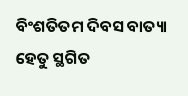ବିଂଶତିତମ ଦିବସ ବାତ୍ୟା ହେତୁ ସ୍ଥଗିତ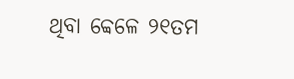ଥିବା ବ୍ବେଳେ ୨୧ତମ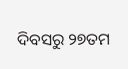ଦିବସରୁ ୨୭ତମ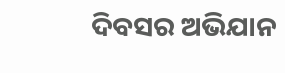ଦିବସର ଅଭିଯାନ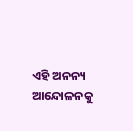ଏହି ଅନନ୍ୟ ଆନ୍ଦୋଳନକୁ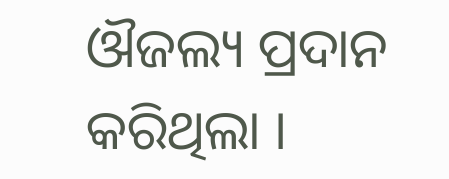ଔଜଲ୍ୟ ପ୍ରଦାନ କରିଥିଲା ।